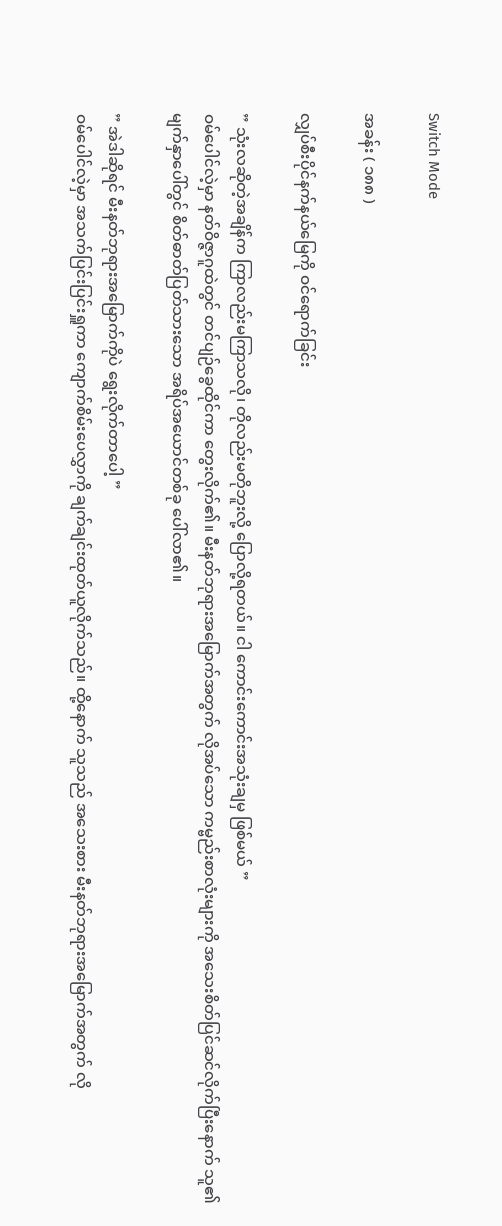Switch Mode

အခန်း ( ၁၈၈ )

လျှပ်စီးပိုင်နက်နယ်မြေကို ဝင်ရောက်ခြင်း

” သုံးလဆိုတဲ့အချိန်က ကြာလည်းမကြာသလို၊ တိုလည်းမတိုဘူးလို့ ပြောလို့ရတယ်။ ငါ ကောင်းကောင်းအသုံးချမှ ဖြစ်မယ် ”
ဝမ်ပေါင်လဲ့မှာ နတ်ဝိဇ္ဇာဂူထဲတွင် တင်ပျဉ်ခွေထိုင်ကာ တွေးလိုက်၏။ မီးနတ်ဘုရားအမြောက်အတွက် လိုအပ်သော ကမ္ဗည်းစာလုံးများကို အသေးစိတ်ပြင်ဆင်လိုက်ပြီးနောက် သူ၏မျက်နှာပေါ်တွင် စိတ်ဓာတ်ပြတ်သားသော အရိပ်အယောင်တစ်ခု ပေါ်လာ၏။

” အဲဒါဆိုရင် မီးနတ်ဘုရားအမြောက်ကိုပဲ ရွေးလိုက်တာပေါ့ ”
ဝမ်ပေါင်လဲ့မှာ အသက်ပြင်းပြင်းရှူကာ ကျောက်စိမ်းပေလွှာကို ချက်ချင်းထုတ်ယူလိုက်သည်။ ထို့နောက် သူသည် အသေးစား မီးနတ်ဘုရားအမြောက်အတွက် လို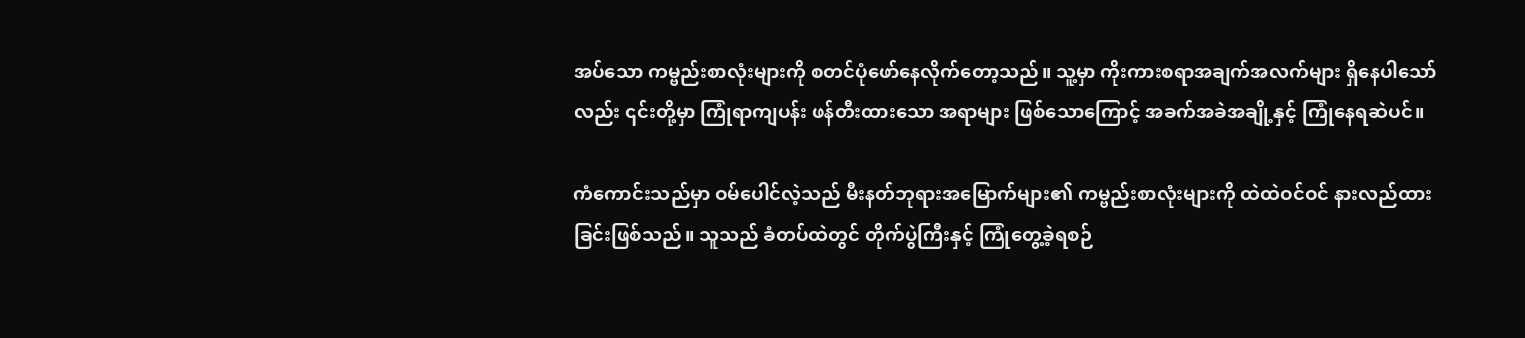အပ်သော ကမ္ဗည်းစာလုံးများကို စတင်ပုံဖော်နေလိုက်တော့သည်။ သူ့မှာ ကိုးကားစရာအချက်အလက်များ ရှိနေပါသော်လည်း ၎င်းတို့မှာ ကြုံရာကျပန်း ဖန်တီးထားသော အရာများ ဖြစ်သောကြောင့် အခက်အခဲအချို့နှင့် ကြုံနေရဆဲပင်။

ကံကောင်းသည်မှာ ဝမ်ပေါင်လဲ့သည် မီးနတ်ဘုရားအမြောက်များ၏ ကမ္ဗည်းစာလုံးများကို ထဲထဲဝင်ဝင် နားလည်ထားခြင်းဖြစ်သည်။ သူသည် ခံတပ်ထဲတွင် တိုက်ပွဲကြီးနှင့် ကြုံတွေ့ခဲ့ရစဉ်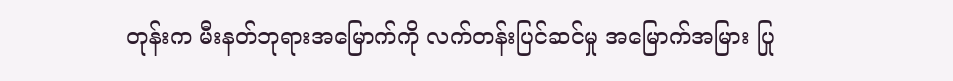တုန်းက မီးနတ်ဘုရားအမြောက်ကို လက်တန်းပြင်ဆင်မှု အမြောက်အမြား ပြု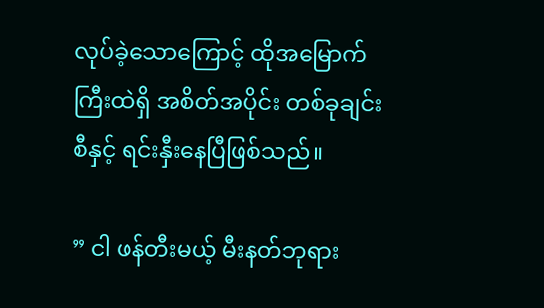လုပ်ခဲ့သောကြောင့် ထိုအမြောက်ကြီးထဲရှိ အစိတ်အပိုင်း တစ်ခုချင်းစီနှင့် ရင်းနှီးနေပြီဖြစ်သည်။

” ငါ ဖန်တီးမယ့် မီးနတ်ဘုရား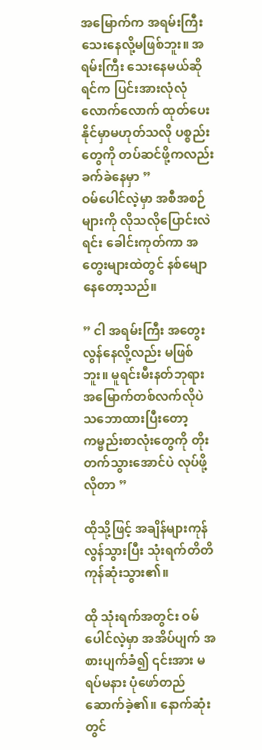အမြောက်က အရမ်းကြီးသေးနေလို့မဖြစ်ဘူး။ အရမ်းကြီး သေးနေမယ်ဆိုရင်က ပြင်းအားလုံလုံလောက်လောက် ထုတ်ပေးနိုင်မှာမဟုတ်သလို ပစ္စည်းတွေကို တပ်ဆင်ဖို့ကလည်း ခက်ခဲနေမှာ ”
ဝမ်ပေါင်လဲ့မှာ အစီအစဉ်များကို လိုသလိုပြောင်းလဲရင်း ခေါင်းကုတ်ကာ အတွေးများထဲတွင် နစ်မျောနေတော့သည်။

” ငါ အရမ်းကြီး အတွေးလွန်နေလို့လည်း မဖြစ်ဘူး။ မူရင်းမီးနတ်ဘုရားအမြောက်တစ်လက်လိုပဲ သဘောထားပြီးတော့ ကမ္ဗည်းစာလုံးတွေကို တိုးတက်သွားအောင်ပဲ လုပ်ဖို့လိုတာ ”

ထိုသို့ဖြင့် အချိန်များကုန်လွန်သွားပြီး သုံးရက်တိတိ ကုန်ဆုံးသွား၏။

ထို သုံးရက်အတွင်း ဝမ်ပေါင်လဲ့မှာ အအိပ်ပျက် အစားပျက်ခံ၍ ၎င်းအား မရပ်မနား ပုံဖော်တည်ဆောက်ခဲ့၏။ နောက်ဆုံးတွင်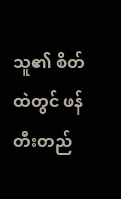သူ၏ စိတ်ထဲတွင် ဖန်တီးတည်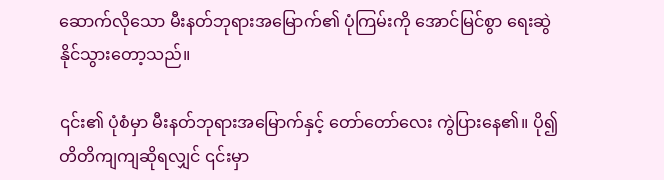ဆောက်လိုသော မီးနတ်ဘုရားအမြောက်၏ ပုံကြမ်းကို အောင်မြင်စွာ ရေးဆွဲနိုင်သွားတော့သည်။

၎င်း၏ ပုံစံမှာ မီးနတ်ဘုရားအမြောက်နှင့် တော်တော်လေး ကွဲပြားနေ၏။ ပို၍တိတိကျကျဆိုရလျှင် ၎င်းမှာ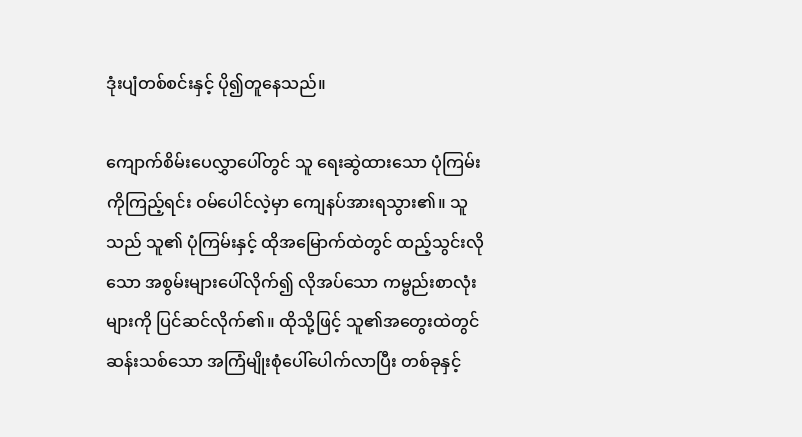ဒုံးပျံတစ်စင်းနှင့် ပို၍တူနေသည်။

ကျောက်စိမ်းပေလွှာပေါ်တွင် သူ ရေးဆွဲထားသော ပုံကြမ်းကိုကြည့်ရင်း ဝမ်ပေါင်လဲ့မှာ ကျေနပ်အားရသွား၏။ သူသည် သူ၏ ပုံကြမ်းနှင့် ထိုအမြောက်ထဲတွင် ထည့်သွင်းလိုသော အစွမ်းများပေါ်လိုက်၍ လိုအပ်သော ကမ္ဗည်းစာလုံးများကို ပြင်ဆင်လိုက်၏။ ထိုသို့ဖြင့် သူ၏အတွေးထဲတွင် ဆန်းသစ်သော အကြံမျိုးစုံပေါ်ပေါက်လာပြီး တစ်ခုနှင့်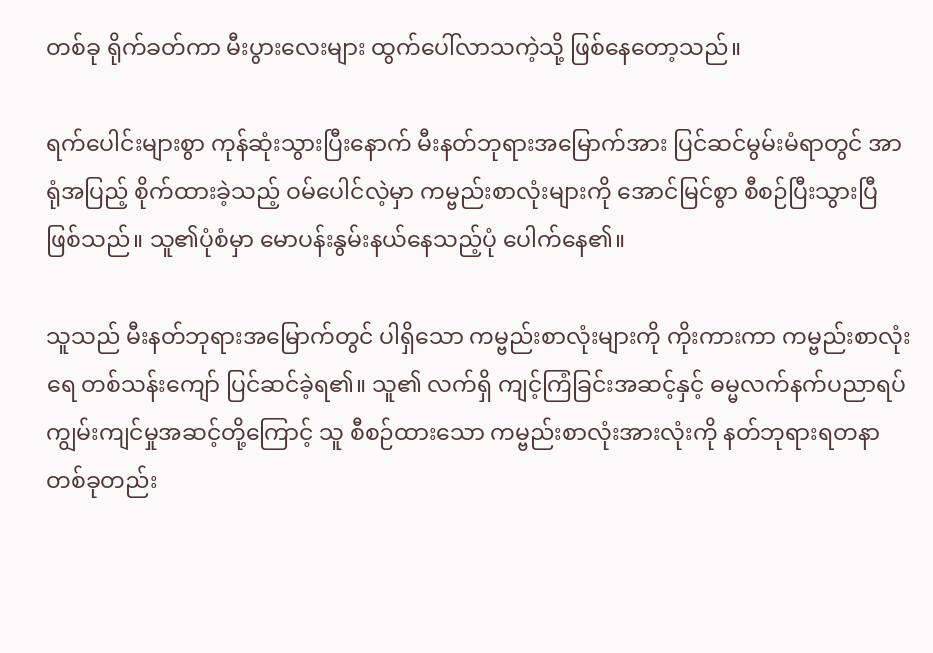တစ်ခု ရိုက်ခတ်ကာ မီးပွားလေးများ ထွက်ပေါ်လာသကဲ့သို့ ဖြစ်နေတော့သည်။

ရက်ပေါင်းများစွာ ကုန်ဆုံးသွားပြီးနောက် မီးနတ်ဘုရားအမြောက်အား ပြင်ဆင်မွမ်းမံရာတွင် အာရုံအပြည့် စိုက်ထားခဲ့သည့် ဝမ်ပေါင်လဲ့မှာ ကမ္ဗည်းစာလုံးများကို အောင်မြင်စွာ စီစဉ်ပြီးသွားပြီ ဖြစ်သည်။ သူ၏ပုံစံမှာ မောပန်းနွမ်းနယ်နေသည့်ပုံ ပေါက်နေ၏။

သူသည် မီးနတ်ဘုရားအမြောက်တွင် ပါရှိသော ကမ္ဗည်းစာလုံးများကို ကိုးကားကာ ကမ္ဗည်းစာလုံးရေ တစ်သန်းကျော် ပြင်ဆင်ခဲ့ရ၏။ သူ၏ လက်ရှိ ကျင့်ကြံခြင်းအဆင့်နှင့် ဓမ္မလက်နက်ပညာရပ် ကျွမ်းကျင်မှုအဆင့်‌တို့ကြောင့် သူ စီစဉ်ထားသော ကမ္ဗည်းစာလုံးအားလုံးကို နတ်ဘုရားရတနာတစ်ခုတည်း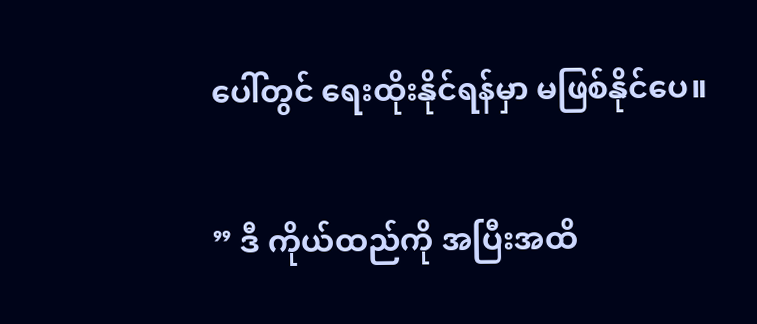ပေါ်တွင် ရေးထိုးနိုင်ရန်မှာ မဖြစ်နိုင်ပေ။

” ဒီ ကိုယ်ထည်ကို အပြီးအထိ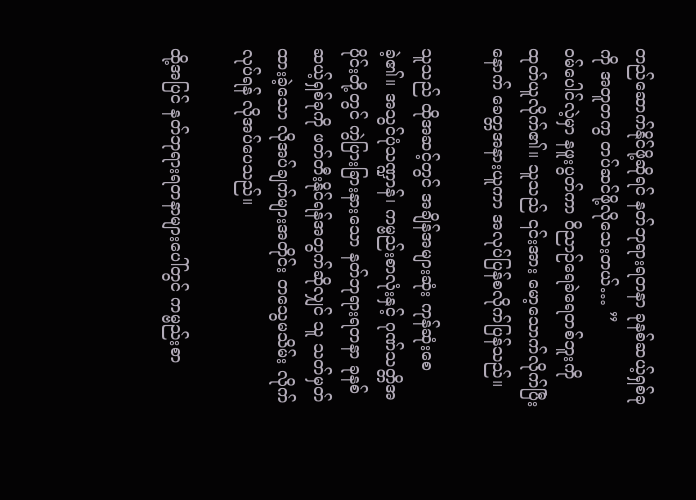တည်ဆောက်နိုင်ဖို့ဆိုရင် နတ်ဘုရားရတနာ ခုနစ်ဆယ့်ရှစ်ခုကို အတူတကွ တပ်ဆင်ဖို့လိုသေးတယ်… ”
ဝမ်ပေါင်လဲ့မှာ နဖူးပွတ်ကာ ဝိညာဉ်ရေခဲရေတစ်ဘူးကို ထုတ်ယူလိုက်၏။ သူသည် ၎င်းအား မော့သောက်လိုက်ပြီးနောက် ခေတ္တအနားယူကာ အလုပ်ပြန်စလိုက်ပြန်သည်။

သူသည် ထိုအဆင့်တွင် အချိန်အများဆုံး ကုန်ဆုံးစေခဲ့၏။ အသွင်ပုံသဏ္ဍာန်၊ ကမ္ဗည်းစာလုံးနှင့် ဂုဏ်သတ္တိအပိုင်းတို့တွင် ကွဲပြားခြားနားသော နတ်ဘုရားရတနာ ခုနစ်ဆယ့်ရှစ်ခုကို ဖတ်တီးနိုင်ရန်အတွက်ဆိုလျှင် သူ သတ်မှတ်ထားခဲ့သော လိုအပ်ချက်များအတိုင်း တသွေမသိမ်း လိုက်လုပ်ရန် လိုအပ်ပေသည်။

ထို့အပြင် နတ်ဘုရားရတနာများပေါ်တွင် ကမ္ဗည်းစာ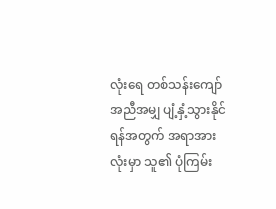လုံးရေ တစ်သန်းကျော် အညီအမျှ ပျံ့နှံ့သွားနိုင်ရန်အတွက် အရာအားလုံးမှာ သူ၏ ပုံကြမ်း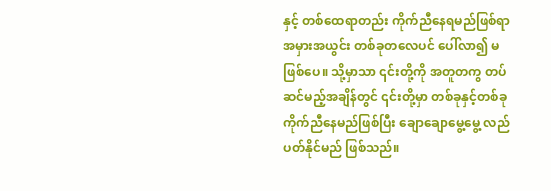နှင့် တစ်ထေရာတည်း ကိုက်ညီနေရမည်ဖြစ်ရာ အမှားအယွင်း တစ်ခုတလေပင် ပေါ်လာ၍ မဖြစ်ပေ။ သို့မှာသာ ၎င်းတို့ကို အတူတကွ တပ်ဆင်မည့်အချိန်တွင် ၎င်းတို့မှာ တစ်ခုနှင့်တစ်ခု ကိုက်ညီနေမည်ဖြစ်ပြီး ချောချောမွေ့မွေ့ လည်ပတ်နိုင်မည် ဖြစ်သည်။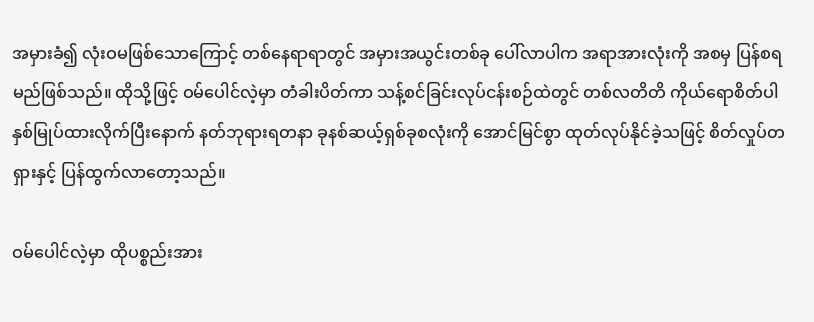အမှားခံ၍ လုံးဝမဖြစ်သောကြောင့် တစ်နေရာရာတွင် အမှားအယွင်းတစ်ခု ပေါ်လာပါက အရာအားလုံးကို အစမှ ပြန်စရမည်ဖြစ်သည်။ ထိုသို့ဖြင့် ဝမ်ပေါင်လဲ့မှာ တံခါးပိတ်ကာ သန့်စင်ခြင်းလုပ်ငန်းစဉ်ထဲတွင် တစ်လတိတိ ကိုယ်ရောစိတ်ပါ နှစ်မြုပ်ထားလိုက်ပြီးနောက် နတ်ဘုရားရတနာ ခုနစ်ဆယ့်ရှစ်ခုစလုံးကို အောင်မြင်စွာ ထုတ်လုပ်နိုင်ခဲ့သဖြင့် စိတ်လှုပ်တရှားနှင့် ပြန်ထွက်လာတော့သည်။

ဝမ်ပေါင်လဲ့မှာ ထိုပစ္စည်းအား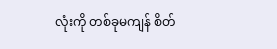လုံးကို တစ်ခုမကျန် စိတ်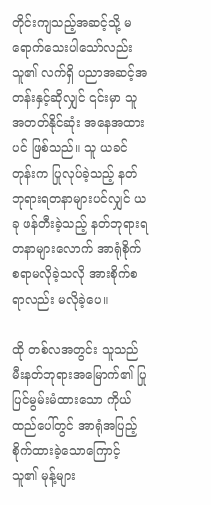တိုင်းကျသည့်အဆင့်သို့ မရောက်သေးပါသော်လည်း သူ၏ လက်ရှိ ပညာအဆင့်အတန်းနှင့်ဆိုလျှင် ၎င်းမှာ သူအတတ်နိုင်ဆုံး အနေအထားပင် ဖြစ်သည်။ သူ ယခင်တုန်းက ပြုလုပ်ခဲ့သည့် နတ်ဘုရားရတနာများပင်လျှင် ယခု ဖန်တီးခဲ့သည့် နတ်ဘုရားရတနာများလောက် အာရုံစိုက်စရာမလိုခဲ့သလို အားစိုက်စရာလည်း မလိုခဲ့ပေ။

ထို တစ်လအတွင်း သူသည် မီးနတ်ဘုရားအမြောက်၏ ပြုပြင်မွမ်းမံထားသော ကိုယ်ထည်ပေါ်တွင် အာရုံအပြည့် စိုက်ထားခဲ့သောကြောင့် သူ၏ မုန့်များ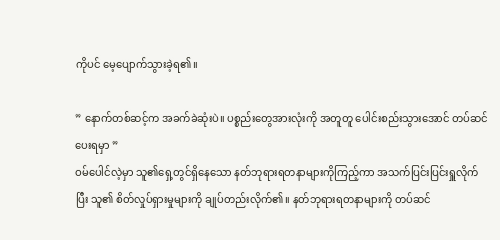ကိုပင် မေ့ပျောက်သွားခဲ့ရ၏။

” နောက်တစ်ဆင့်က အခက်ခဲဆုံးပဲ။ ပစ္စည်းတွေအားလုံးကို အတူတူ ပေါင်းစည်းသွားအောင် တပ်ဆင်ပေးရမှာ ”
ဝမ်ပေါင်လဲ့မှာ သူ၏ရှေ့တွင်ရှိနေသော နတ်ဘုရားရတနာများကိုကြည့်ကာ အသက်ပြင်းပြင်းရှူလိုက်ပြီး သူ၏ စိတ်လှုပ်ရှားမှုများကို ချုပ်တည်းလိုက်၏။ နတ်ဘုရားရတနာများကို တပ်ဆင်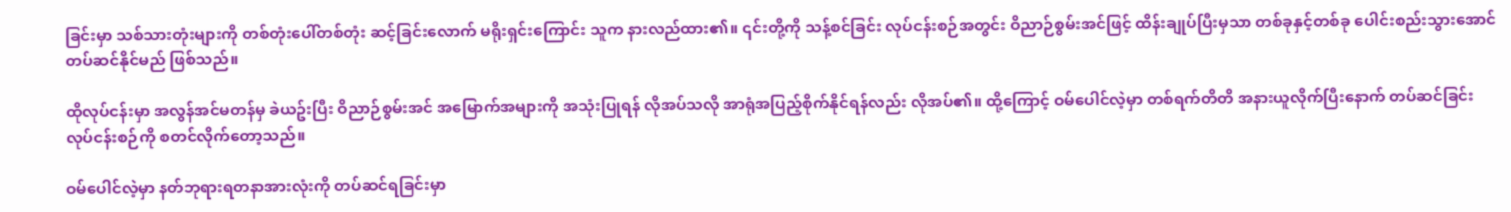ခြင်းမှာ သစ်သားတုံးများကို တစ်တုံးပေါ်တစ်တုံး ဆင့်ခြင်းလောက် မရိုးရှင်းကြောင်း သူက နားလည်ထား၏။ ၎င်းတို့ကို သန့်စင်ခြင်း လုပ်ငန်းစဉ်အတွင်း ဝိညာဉ်စွမ်းအင်ဖြင့် ထိန်းချုပ်ပြီးမှသာ တစ်ခုနှင့်တစ်ခု ပေါင်းစည်းသွားအောင် တပ်ဆင်နိုင်မည် ဖြစ်သည်။

ထိုလုပ်ငန်းမှာ အလွန်အင်မတန်မှ ခဲယဥ်းပြီး ဝိညာဉ်စွမ်းအင် အမြောက်အများကို အသုံးပြုရန် လိုအပ်သလို အာရုံအပြည့်စိုက်နိုင်ရန်လည်း လိုအပ်၏။ ထို့ကြောင့် ဝမ်ပေါင်လဲ့မှာ တစ်ရက်တိတိ အနားယူလိုက်ပြီးနောက် တပ်ဆင်ခြင်းလုပ်ငန်းစဉ်ကို စတင်လိုက်တော့သည်။

ဝမ်ပေါင်လဲ့မှာ နတ်ဘုရားရတနာအားလုံးကို တပ်ဆင်ရခြင်းမှာ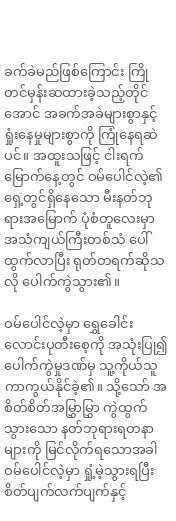ခက်ခဲမည်ဖြစ်ကြောင်း ကြိုတင်မှန်းဆထားခဲ့သည့်တိုင်အောင် အခက်အခဲများစွာနှင့် ရှုံးနေမှုများစွာကို ကြုံနေရဆဲပင်။ အထူးသဖြင့် ငါးရက်မြောက်နေ့တွင် ဝမ်ပေါင်လဲ့၏ ရှေ့တွင်ရှိနေသော မီးနတ်ဘုရားအမြောက် ပုံစံတူလေးမှာ အသံကျယ်ကြီးတစ်သံ ပေါ်ထွက်လာပြီး ရုတ်တရက်ဆိုသလို ပေါက်ကွဲသွား၏။

ဝမ်ပေါင်လဲ့မှာ ရွှေခေါင်းလောင်းပုတီးစေ့ကို အသုံးပြု၍ ပေါက်ကွဲမှုဒဏ်မှ သူ့ကိုယ်သူ ကာကွယ်နိုင်ခဲ့၏။ သို့သော် အစိတ်စိတ်အမြွှာမြွှာ ကွဲထွက်သွားသော နတ်ဘုရားရတနာများကို မြင်လိုက်ရသောအခါ ဝမ်ပေါင်လဲ့မှာ ရှုံ့မဲ့သွားရပြီး စိတ်ပျက်လက်ပျက်နှင့်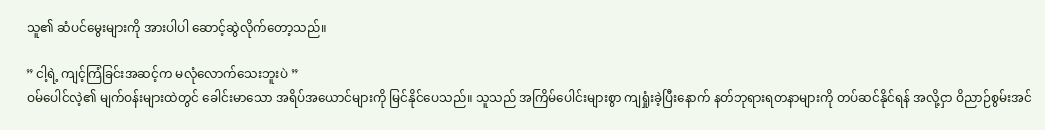သူ၏ ဆံပင်မွေးများကို အားပါပါ ဆောင့်ဆွဲလိုက်တော့သည်။

” ငါ့ရဲ့ ကျင့်ကြံခြင်းအဆင့်က မလုံလောက်သေးဘူးပဲ ”
ဝမ်ပေါင်လဲ့၏ မျက်ဝန်းများထဲတွင် ခေါင်းမာသော အရိပ်အယောင်များကို မြင်နိုင်ပေသည်။ သူသည် အကြိမ်ပေါင်းများစွာ ကျရှုံးခဲ့ပြီးနောက် နတ်ဘုရားရတနာများကို တပ်ဆင်နိုင်ရန် အလို့ငှာ ဝိညာဉ်စွမ်းအင်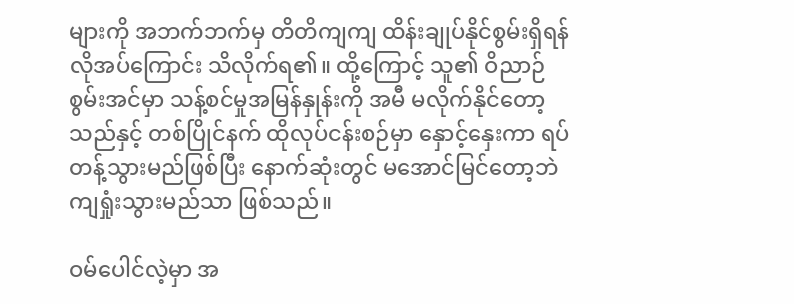များကို အဘက်ဘက်မှ တိတိကျကျ ထိန်းချုပ်နိုင်စွမ်းရှိရန် လိုအပ်ကြောင်း သိလိုက်ရ၏။ ထို့ကြောင့် သူ၏ ဝိညာဉ်စွမ်းအင်မှာ သန့်စင်မှုအမြန်နှုန်းကို အမီ မလိုက်နိုင်တော့သည်နှင့် တစ်ပြိုင်နက် ထိုလုပ်ငန်းစဉ်မှာ နှောင့်နှေးကာ ရပ်တန့်သွားမည်ဖြစ်ပြီး နောက်ဆုံးတွင် မအောင်မြင်တော့ဘဲ ကျရှုံးသွားမည်သာ ဖြစ်သည်။

ဝမ်ပေါင်လဲ့မှာ အ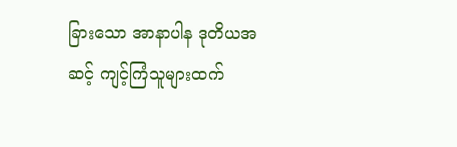ခြားသော အာနာပါန ဒုတိယအဆင့် ကျင့်ကြံသူများထက်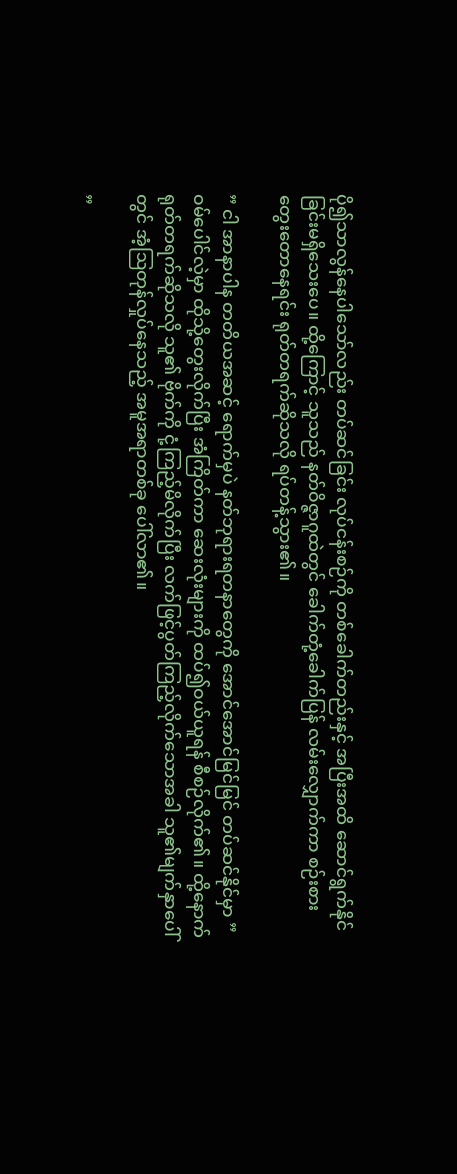ပို၍သာလွန်နေပါသော်လည်း တပ်ဆင်ခြင်း လုပ်ငန်းစဉ်ကို တစ်ခေါက်တည်းနှင့် အပြီးအထိ ဆောင်ရွက်နိုင်ခြင်းမရှိသေးပေ။ ထို့ကြောင့် သူသည် နတ်ဝိဇ္ဇာဂူထဲတွင် ခေါက်တုံ့ခေါက်ပြန် လမ်းလျှောက်ကာ စဉ်းစားတွေးတောနေရင်း ရုတ်တရက်ဆိုသလို ရပ်တန့်သွား၏။

” ငါ အာနာပါန တတိယအဆင့် ရောက်မှပဲ နတ်ဘုရားရတနာတွေကို အောင်အောင်မြင်မြင် တပ်ဆင်နိုင်မှာ ”
ဝမ်ပေါင်လဲ့မှာ ထိုသို့တွေးလိုက်ပြီး အံကြိတ်ကာ ဆေးလုံးများကို ထပ်၍ဝယ်ယူရန် စီစဉ်လိုက်၏။ ထို့နောက် ရုတ်တရက်ဆိုသလို သူ၏ ဗိုက်ကို ငုံ့ကြည့်မိလိုက်ပြီး လက်ဖြင့်ပွတ်ကြည့်လိုက်သောအခါ သူ၏မျက်နှာပေါ်တွင် အံ့ဩတုန်လှုပ်နေသည့် အမူအရာတစ်ခု ပေါ်လာ၏။

”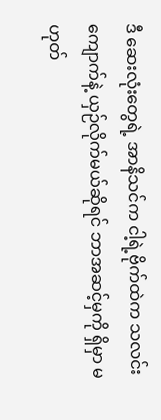ဒီ ဆေးလုံးတွေရဲ့ အာနိသင်က ငါ့ရဲ့ဗိုက်ထဲက သလင်းကျောက်နဲ့ ယှဉ်လိုက်မယ်ဆိုရင် ဘာအဆင့်မှကို ရှိမှာ မဟုတ်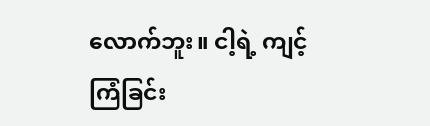လောက်ဘူး။ ငါ့ရဲ့ ကျင့်ကြံခြင်း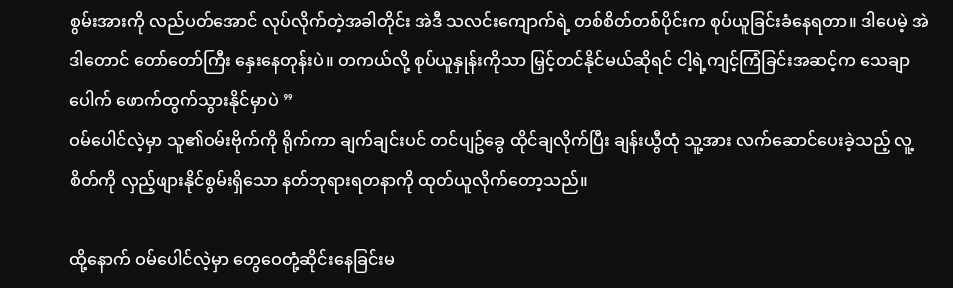စွမ်းအားကို လည်ပတ်အောင် လုပ်လိုက်တဲ့အခါတိုင်း အဲဒီ သလင်းကျောက်ရဲ့ တစ်စိတ်တစ်ပိုင်းက စုပ်ယူခြင်းခံနေရတာ။ ဒါပေမဲ့ အဲဒါတောင် တော်တော်ကြီး နှေးနေတုန်းပဲ။ တကယ်လို့ စုပ်ယူနှုန်းကိုသာ မြှင့်တင်နိုင်မယ်ဆိုရင် ငါ့ရဲ့ကျင့်ကြံခြင်းအဆင့်က သေချာပေါက် ဖောက်ထွက်သွားနိုင်မှာပဲ ”
ဝမ်ပေါင်လဲ့မှာ သူ၏ဝမ်းဗိုက်ကို ရိုက်ကာ ချက်ချင်းပင် တင်ပျဥ်ခွေ ထိုင်ချလိုက်ပြီး ချန်းယွီထုံ သူ့အား လက်ဆောင်ပေးခဲ့သည့် လူ့စိတ်ကို လှည့်ဖျားနိုင်စွမ်းရှိသော နတ်ဘုရားရတနာကို ထုတ်ယူလိုက်တော့သည်။

ထို့နောက် ဝမ်ပေါင်လဲ့မှာ တွေဝေတုံ့ဆိုင်းနေခြင်းမ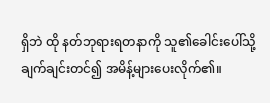ရှိဘဲ ထို နတ်ဘုရားရတနာကို သူ၏ခေါင်းပေါ်သို့ ချက်ချင်းတင်၍ အမိန့်များပေးလိုက်၏။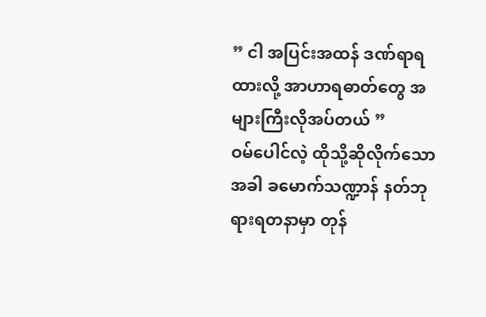” ငါ အပြင်းအထန် ဒဏ်ရာရထားလို့ အာဟာရဓာတ်တွေ အများကြီးလိုအပ်တယ် ”
ဝမ်ပေါင်လဲ့ ထိုသို့ဆိုလိုက်သောအခါ ခမောက်သဏ္ဍာန် နတ်ဘုရားရတနာမှာ တုန်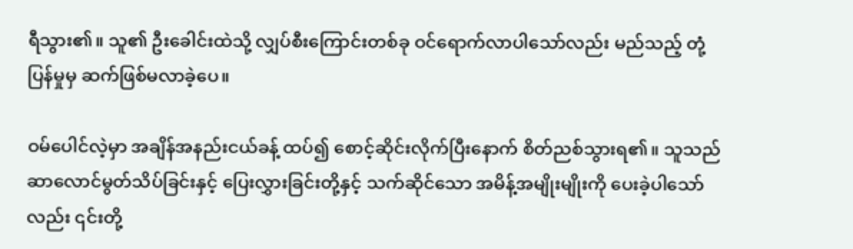ရီသွား၏။ သူ၏ ဦးခေါင်းထဲသို့ လျှပ်စီးကြောင်းတစ်ခု ဝင်ရောက်လာပါသော်လည်း မည်သည့် တုံ့ပြန်မှုမှ ဆက်ဖြစ်မလာခဲ့ပေ။

ဝမ်ပေါင်လဲ့မှာ အချိန်အနည်းငယ်ခန့် ထပ်၍ စောင့်ဆိုင်းလိုက်ပြီးနောက် စိတ်ညစ်သွားရ၏။ သူသည် ဆာလောင်မွတ်သိပ်ခြင်းနှင့် ပြေးလွှားခြင်းတို့နှင့် သက်ဆိုင်သော အမိန့်အမျိုးမျိုးကို ပေးခဲ့ပါသော်လည်း ၎င်းတို့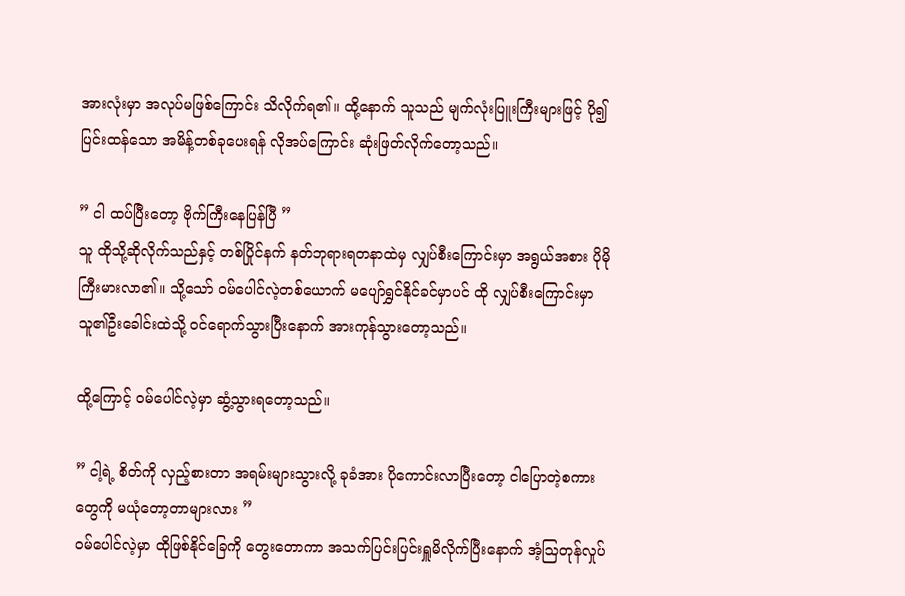အားလုံးမှာ အလုပ်မဖြစ်ကြောင်း သိလိုက်ရ၏။ ထို့နောက် သူသည် မျက်လုံးပြူးကြီးများဖြင့် ပို၍ပြင်းထန်သော အမိန့်တစ်ခုပေးရန် လိုအပ်ကြောင်း ဆုံးဖြတ်လိုက်တော့သည်။

” ငါ ထပ်ပြီးတော့ ဗိုက်ကြီးနေပြန်ပြီ ”
သူ ထိုသို့ဆိုလိုက်သည်နှင့် တစ်ပြိုင်နက် နတ်ဘုရားရတနာထဲမှ လျှပ်စီးကြောင်းမှာ အရွယ်အစား ပိုမိုကြီးမားလာ၏။ သို့သော် ဝမ်ပေါင်လဲ့တစ်ယောက် မပျော်ရွှင်နိုင်ခင်မှာပင် ထို လျှပ်စီးကြောင်းမှာ သူ၏ဦးခေါင်းထဲသို့ ဝင်ရောက်သွားပြီးနောက် အားကုန်သွားတော့သည်။

ထို့ကြောင့် ဝမ်ပေါင်လဲ့မှာ ဆွံ့သွားရတော့သည်။

” ငါ့ရဲ့ စိတ်ကို လှည့်စားတာ အရမ်းများသွားလို့ ခုခံအား ပိုကောင်းလာပြီးတော့ ငါပြောတဲ့စကားတွေကို မယုံတော့တာများလား ”
ဝမ်ပေါင်လဲ့မှာ ထိုဖြစ်နိုင်ခြေကို တွေးတောကာ အသက်ပြင်းပြင်းရှူမိလိုက်ပြီးနောက် အံ့ဩတုန်လှုပ်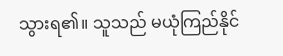သွားရ၏။ သူသည် မယုံကြည်နိုင်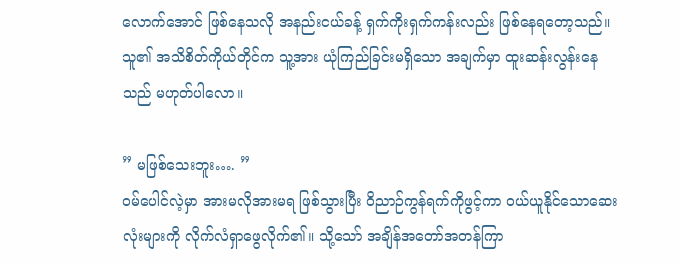လောက်အောင် ဖြစ်နေသလို အနည်းငယ်ခန့် ရှက်ကိုးရှက်ကန်းလည်း ဖြစ်နေရတော့သည်။ သူ၏ အသိစိတ်ကိုယ်တိုင်က သူ့အား ယုံကြည်ခြင်းမရှိသော အချက်မှာ ထူးဆန်းလွန်းနေသည် မဟုတ်ပါလော။

” မဖြစ်သေးဘူး…. ”
ဝမ်ပေါင်လဲ့မှာ အားမလိုအားမရ ဖြစ်သွားပြီး ဝိညာဉ်ကွန်ရက်ကိုဖွင့်ကာ ဝယ်ယူနိုင်သောဆေးလုံးများကို လိုက်လံရှာဖွေလိုက်၏။ သို့သော် အချိန်အတော်အတန်ကြာ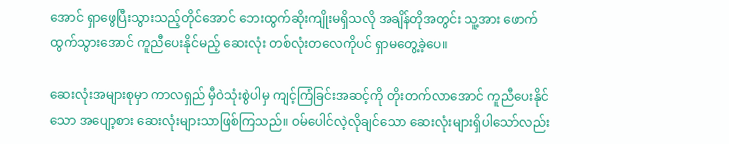အောင် ရှာဖွေပြီးသွားသည့်တိုင်အောင် ဘေးထွက်ဆိုးကျိုးမရှိသလို အချိန်တိုအတွင်း သူ့အား ဖောက်ထွက်သွားအောင် ကူညီပေးနိုင်မည့် ဆေးလုံး တစ်လုံးတလေကိုပင် ရှာမတွေ့ခဲ့ပေ။

ဆေးလုံးအများစုမှာ ကာလရှည် မှီဝဲသုံးစွဲပါမှ ကျင့်ကြံခြင်းအဆင့်ကို တိုးတက်လာအောင် ကူညီပေးနိုင်သော အပျော့စား ဆေးလုံးများသာဖြစ်ကြသည်။ ဝမ်ပေါင်လဲ့လိုချင်သော ဆေးလုံးများရှိပါသော်လည်း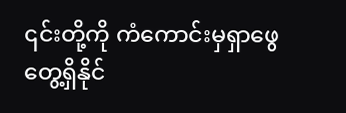၎င်းတို့ကို ကံကောင်းမှရှာဖွေတွေ့ရှိနိုင်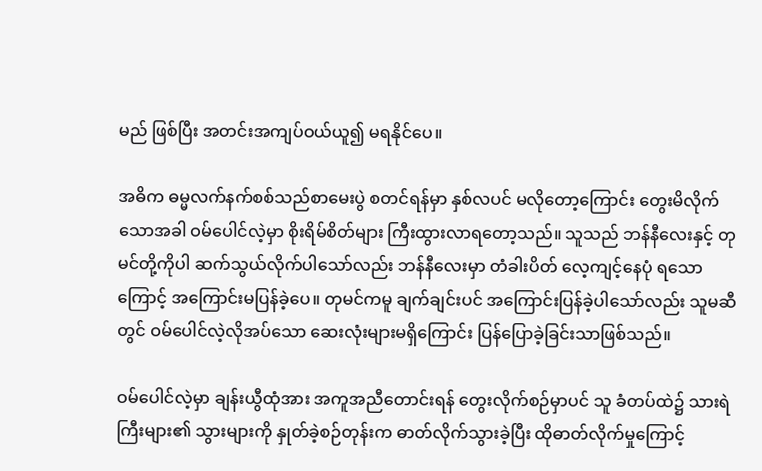မည် ဖြစ်ပြီး အတင်းအကျပ်ဝယ်ယူ၍ မရနိုင်ပေ။

အဓိက ဓမ္မလက်နက်စစ်သည်စာမေးပွဲ စတင်ရန်မှာ နှစ်လပင် မလိုတော့ကြောင်း တွေးမိလိုက်သောအခါ ဝမ်ပေါင်လဲ့မှာ စိုးရိမ်စိတ်များ ကြီးထွားလာရတော့သည်။ သူသည် ဘန်နီလေးနှင့် တုမင်တို့ကိုပါ ဆက်သွယ်လိုက်ပါသော်လည်း ဘန်နီလေးမှာ တံခါးပိတ် လေ့ကျင့်နေပုံ ရသောကြောင့် အကြောင်းမပြန်ခဲ့ပေ။ တုမင်ကမူ ချက်ချင်းပင် အကြောင်းပြန်ခဲ့ပါသော်လည်း သူမဆီတွင် ဝမ်ပေါင်လဲ့လိုအပ်သော ဆေးလုံးများမရှိကြောင်း ပြန်ပြောခဲ့ခြင်းသာဖြစ်သည်။

ဝမ်ပေါင်လဲ့မှာ ချန်းယွီထုံအား အကူအညီတောင်းရန် တွေးလိုက်စဉ်မှာပင် သူ ခံတပ်ထဲ၌ သားရဲကြီးများ၏ သွားများကို နှုတ်ခဲ့စဉ်တုန်းက ဓာတ်လိုက်သွားခဲ့ပြီး ထိုဓာတ်လိုက်မှုကြောင့်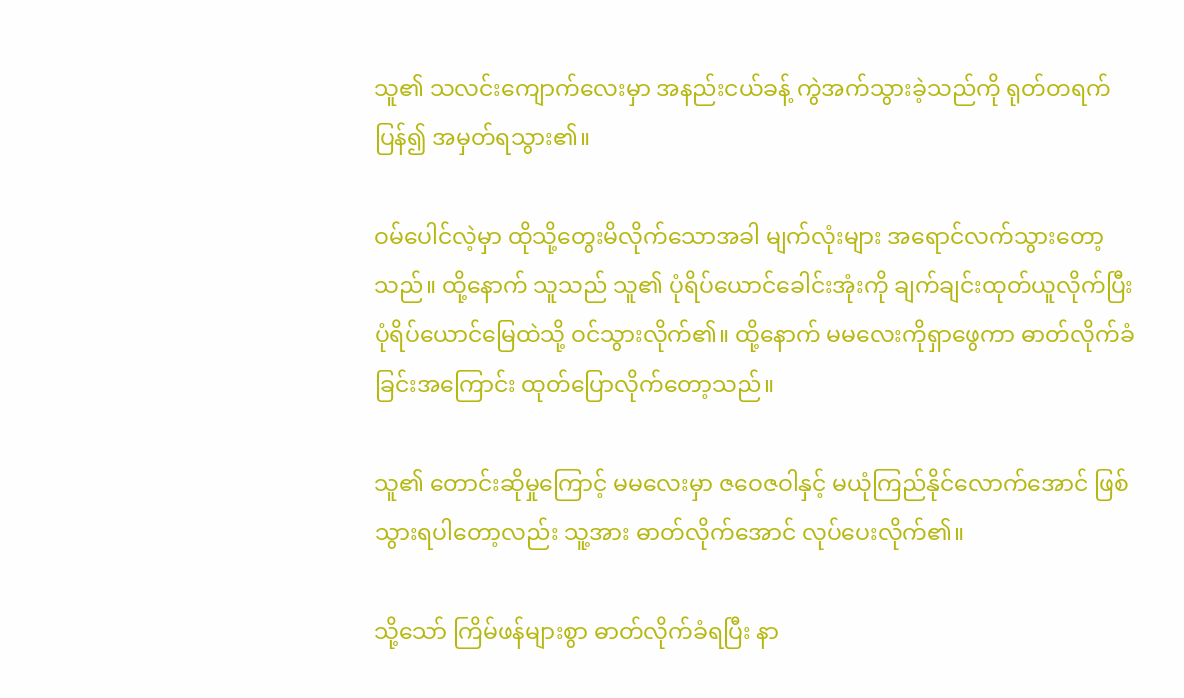သူ၏ သလင်းကျောက်လေးမှာ အနည်းငယ်ခန့် ကွဲအက်သွားခဲ့သည်ကို ရုတ်တရက် ပြန်၍ အမှတ်ရသွား၏။

ဝမ်ပေါင်လဲ့မှာ ထိုသို့တွေးမိလိုက်သောအခါ မျက်လုံးများ အရောင်လက်သွားတော့သည်။ ထို့နောက် သူသည် သူ၏ ပုံရိပ်ယောင်ခေါင်းအုံးကို ချက်ချင်းထုတ်ယူလိုက်ပြီး ပုံရိပ်ယောင်မြေထဲသို့ ဝင်သွားလိုက်၏။ ထို့နောက် မမလေးကိုရှာဖွေကာ ဓာတ်လိုက်ခံခြင်းအကြောင်း ထုတ်ပြောလိုက်တော့သည်။

သူ၏ တောင်းဆိုမှုကြောင့် မမလေးမှာ ဇဝေဇဝါနှင့် မယုံကြည်နိုင်လောက်အောင် ဖြစ်သွားရပါတော့လည်း သူ့အား ဓာတ်လိုက်အောင် လုပ်ပေးလိုက်၏။

သို့သော် ကြိမ်ဖန်များစွာ ဓာတ်လိုက်ခံရပြီး နာ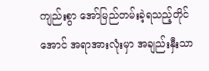ကျည်းစွာ အော်မြည်တမ်းခဲ့ရသည့်တိုင်အောင် အရာအားလုံးမှာ အချည်းနှီးသာ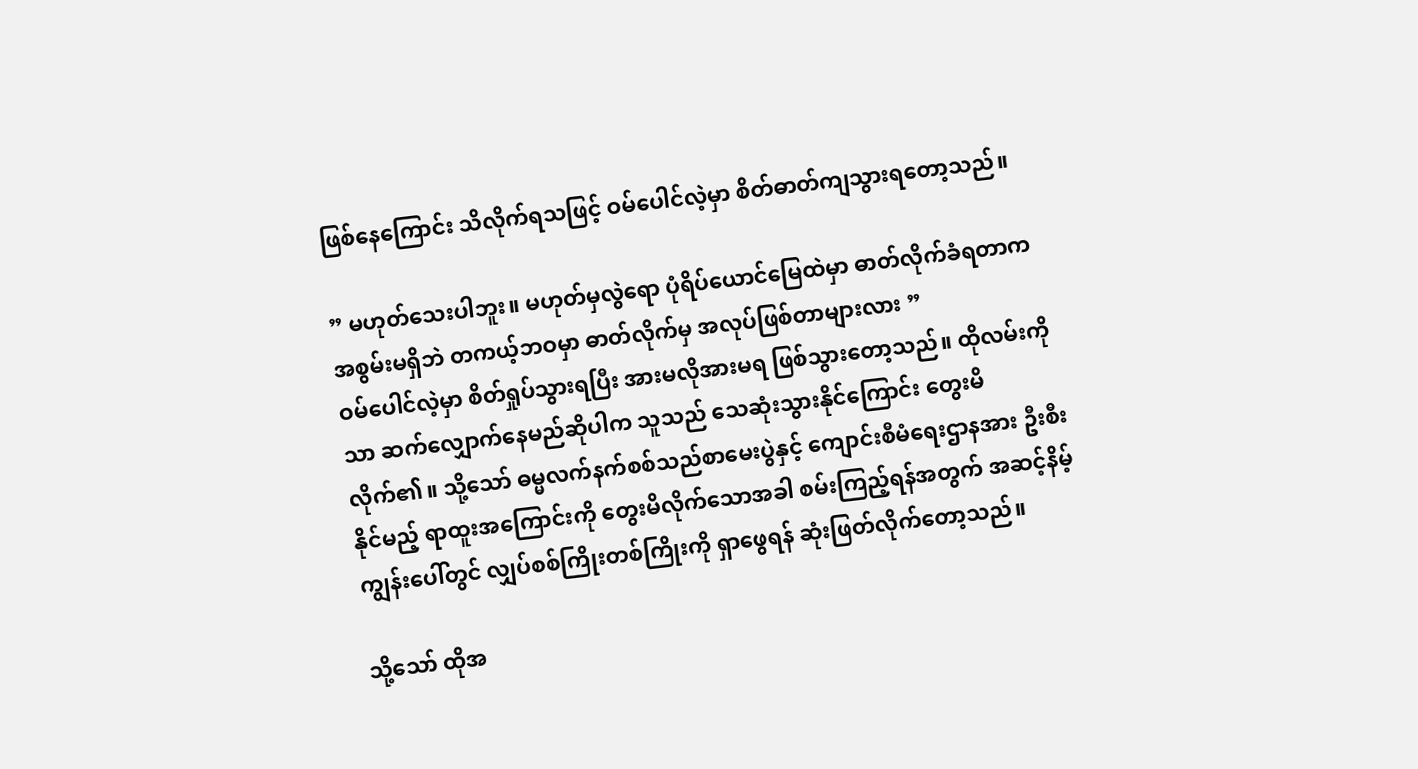ဖြစ်နေကြောင်း သိလိုက်ရသဖြင့် ဝမ်ပေါင်လဲ့မှာ စိတ်ဓာတ်ကျသွားရတော့သည်။

” မဟုတ်သေးပါဘူး။ မဟုတ်မှလွဲရော ပုံရိပ်ယောင်မြေထဲမှာ ဓာတ်လိုက်ခံရတာက အစွမ်းမရှိဘဲ တကယ့်ဘဝမှာ ဓာတ်လိုက်မှ အလုပ်ဖြစ်တာများလား ”
ဝမ်ပေါင်လဲ့မှာ စိတ်ရှုပ်သွားရပြီး အားမလိုအားမရ ဖြစ်သွားတော့သည်။ ထိုလမ်းကိုသာ ဆက်လျှောက်နေမည်ဆိုပါက သူသည် သေဆုံးသွားနိုင်ကြောင်း တွေးမိလိုက်၏။ သို့သော် ဓမ္မလက်နက်စစ်သည်စာမေးပွဲနှင့် ကျောင်းစီမံရေးဌာနအား ဦးစီးနိုင်မည့် ရာထူးအကြောင်းကို တွေးမိလိုက်သောအခါ စမ်းကြည့်ရန်အတွက် အဆင့်နိမ့်ကျွန်းပေါ်တွင် လျှပ်စစ်ကြိုးတစ်ကြိုးကို ရှာဖွေရန် ဆုံးဖြတ်လိုက်တော့သည်။

သို့သော် ထိုအ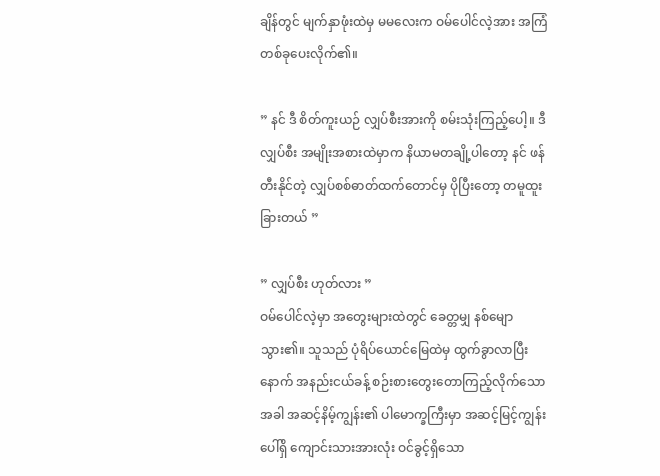ချိန်တွင် မျက်နှာဖုံးထဲမှ မမလေးက ဝမ်ပေါင်လဲ့အား အကြံတစ်ခုပေးလိုက်၏။

” နင် ဒီ စိတ်ကူးယဉ် လျှပ်စီးအားကို စမ်းသုံးကြည့်ပေါ့။ ဒီ လျှပ်စီး အမျိုးအစားထဲမှာက နိယာမတချို့ပါတော့ နင် ဖန်တီးနိုင်တဲ့ လျှပ်စစ်ဓာတ်ထက်တောင်မှ ပိုပြီးတော့ တမူထူးခြားတယ် ”

” လျှပ်စီး ဟုတ်လား ”
ဝမ်ပေါင်လဲ့မှာ အတွေးများထဲတွင် ခေတ္တမျှ နစ်မျောသွား၏။ သူသည် ပုံရိပ်ယောင်မြေထဲမှ ထွက်ခွာလာပြီးနောက် အနည်းငယ်ခန့် စဉ်းစားတွေးတောကြည့်လိုက်သောအခါ အဆင့်နိမ့်ကျွန်း၏ ပါမောက္ခကြီးမှာ အဆင့်မြင့်ကျွန်းပေါ်ရှိ ကျောင်းသားအားလုံး ဝင်ခွင့်ရှိသော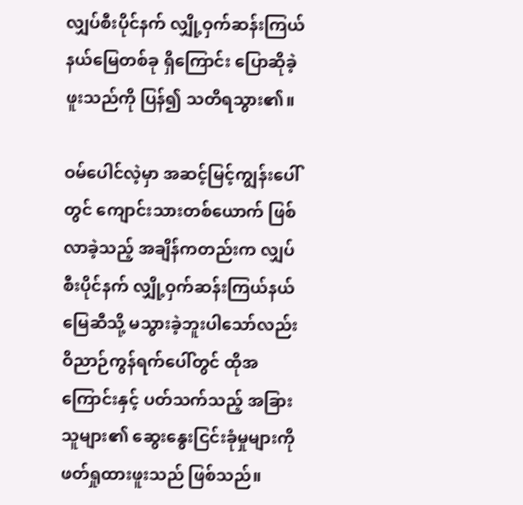လျှပ်စီးပိုင်နက် လျှို့ဝှက်ဆန်းကြယ်နယ်မြေတစ်ခု ရှိကြောင်း ပြောဆိုခဲ့ဖူးသည်ကို ပြန်၍ သတိရသွား၏။

ဝမ်ပေါင်လဲ့မှာ အဆင့်မြင့်ကျွန်းပေါ်တွင် ကျောင်းသားတစ်ယောက် ဖြစ်လာခဲ့သည့် အချိန်ကတည်းက လျှပ်စီးပိုင်နက် လျှို့ဝှက်ဆန်းကြယ်နယ်မြေဆီသို့ မသွားခဲ့ဘူးပါသော်လည်း ဝိညာဉ်ကွန်ရက်ပေါ်တွင် ထိုအကြောင်းနှင့် ပတ်သက်သည့် အခြားသူများ၏ ဆွေးနွေးငြင်းခုံမှုများကို ဖတ်ရှုထားဖူးသည် ဖြစ်သည်။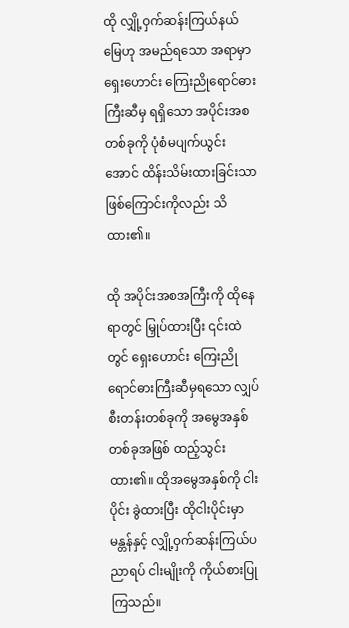ထို လျှို့ဝှက်ဆန်းကြယ်နယ်မြေဟု အမည်ရသော အရာမှာ ရှေးဟောင်း ကြေးညိုရောင်ဓားကြီးဆီမှ ရရှိသော အပိုင်းအစတစ်ခုကို ပုံစံမပျက်ယွင်းအောင် ထိန်းသိမ်းထားခြင်းသာ ဖြစ်ကြောင်းကိုလည်း သိထား၏။

ထို အပိုင်းအစအကြီးကို ထိုနေရာတွင် မြှုပ်ထားပြီး ၎င်းထဲတွင် ရှေးဟောင်း ကြေးညိုရောင်ဓားကြီးဆီမှရသော လျှပ်စီးတန်းတစ်ခုကို အမွေအနှစ်တစ်ခုအဖြစ် ထည့်သွင်းထား၏။ ထိုအမွေအနှစ်ကို ငါးပိုင်း ခွဲထားပြီး ထိုငါးပိုင်းမှာ မန္တန်နှင့် လျှို့ဝှက်ဆန်းကြယ်ပညာရပ် ငါးမျိုးကို ကိုယ်စားပြုကြသည်။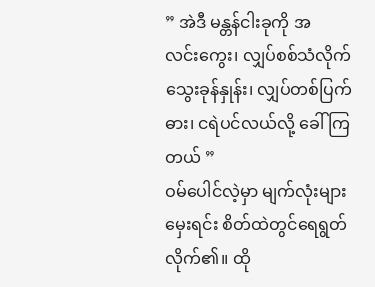” အဲဒီ မန္တန်ငါးခုကို အလင်း‌ကွေး၊ လျှပ်စစ်သံလိုက် သွေးခုန်နှုန်း၊ လျှပ်တစ်ပြက်ဓား၊ ငရဲပင်လယ်လို့‌ ခေါ်ကြတယ် ”
ဝမ်ပေါင်လဲ့မှာ မျက်လုံးများမှေးရင်း စိတ်ထဲတွင်ရေရွတ်လိုက်၏။ ထို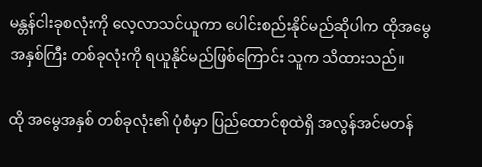မန္တန်ငါးခုစလုံးကို လေ့လာသင်ယူကာ ပေါင်းစည်းနိုင်မည်ဆိုပါက ထိုအ‌‌မွေအနှစ်ကြီး တစ်ခုလုံးကို ရယူနိုင်မည်ဖြစ်ကြောင်း သူက သိထားသည်။

ထို အမွေအနှစ် တစ်ခုလုံး၏ ပုံစံမှာ ပြည်ထောင်စုထဲရှိ အလွန်အင်မတန်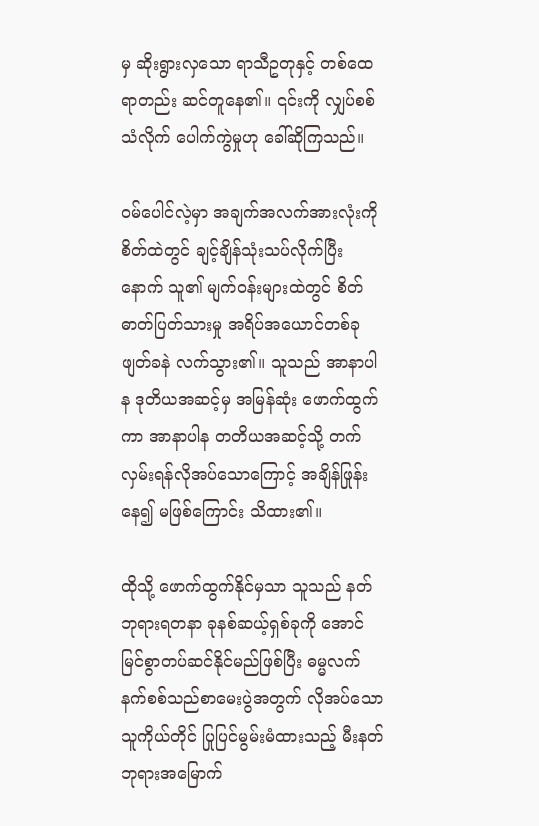မှ ဆိုးရွားလှသော ရာသီဥတုနှင့် တစ်ထေရာတည်း ဆင်တူနေ၏။ ၎င်းကို လျှပ်စစ်သံလိုက် ပေါက်ကွဲမှုဟု ခေါ်ဆိုကြသည်။

ဝမ်ပေါင်လဲ့မှာ အချက်အလက်အားလုံးကို စိတ်ထဲတွင် ချင့်ချိန်သုံးသပ်လိုက်ပြီးနောက် သူ၏ မျက်ဝန်းများထဲတွင် စိတ်ဓာတ်ပြတ်သားမှု အရိပ်အယောင်တစ်ခု ဖျတ်ခနဲ လက်သွား၏။ သူသည် အာနာပါန ဒုတိယအဆင့်မှ အမြန်ဆုံး ဖောက်ထွက်ကာ အာနာပါန တတိယအဆင့်သို့ တက်လှမ်းရန်လိုအပ်သောကြောင့် အချိန်ဖြုန်းနေ၍ မဖြစ်ကြောင်း သိထား၏။

ထိုသို့ ဖောက်ထွက်နိုင်မှသာ သူသည် နတ်ဘုရားရတနာ ခုနစ်ဆယ့်ရှစ်ခုကို အောင်မြင်စွာတပ်ဆင်နိုင်မည်ဖြစ်ပြီး ဓမ္မလက်နက်စစ်သည်စာမေးပွဲအတွက် လိုအပ်သော သူကိုယ်တိုင် ပြုပြင်မွမ်းမံထားသည့် မီးနတ်ဘုရားအမြောက်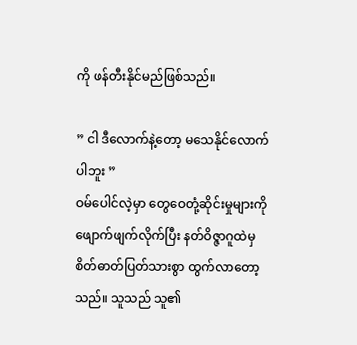ကို ဖန်တီးနိုင်မည်ဖြစ်သည်။

” ငါ ဒီလောက်နဲ့တော့ မသေနိုင်လောက်ပါဘူး ”
ဝမ်ပေါင်လဲ့မှာ တွေဝေတုံ့ဆိုင်းမှုများကို ဖျောက်ဖျက်လိုက်ပြီး နတ်ဝိဇ္ဇာဂူထဲမှ စိတ်ဓာတ်ပြတ်သားစွာ ထွက်လာတော့သည်။ သူသည် သူ၏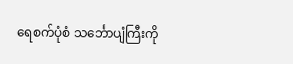ရေစက်ပုံစံ သင်္ဘောပျံကြီးကို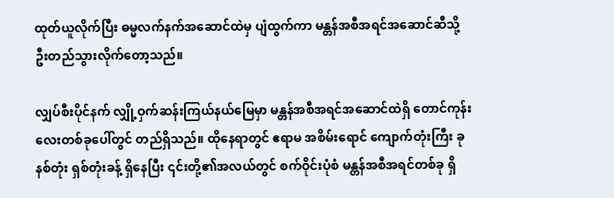ထုတ်ယူလိုက်ပြီး ဓမ္မလက်နက်အဆောင်ထဲမှ ပျံထွက်ကာ မန္တန်အစီအရင်အဆောင်ဆီသို့ ဦးတည်သွားလိုက်တော့သည်။

လျှပ်စီးပိုင်နက် လျှို့ဝှက်ဆန်းကြယ်နယ်မြေမှာ မန္တန်အစီအရင်အဆောင်ထဲရှိ တောင်ကုန်းလေးတစ်ခုပေါ်တွင် တည်ရှိသည်။ ထိုနေရာတွင် ဧရာမ အစိမ်းရောင် ကျောက်တုံးကြီး ခုနစ်တုံး ရှစ်တုံးခန့် ရှိနေပြီး ၎င်းတို့၏အလယ်တွင် စက်ဝိုင်းပုံစံ မန္တန်အစီအရင်တစ်ခု ရှိ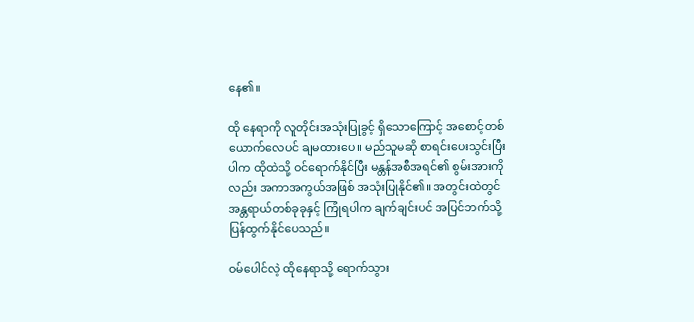နေ၏။

ထို နေရာကို လူတိုင်းအသုံးပြုခွင့် ရှိသောကြောင့် အစောင့်တစ်ယောက်လေပင် ချမထားပေ။ မည်သူမဆို စာရင်းပေးသွင်းပြီးပါက ထိုထဲသို့ ဝင်ရောက်နိုင်ပြီး မန္တန်အစီအရင်၏ စွမ်းအားကိုလည်း အကာအကွယ်အဖြစ် အသုံးပြုနိုင်၏။ အတွင်းထဲတွင် အန္တရာယ်တစ်ခုခုနှင့် ကြုံရပါက ချက်ချင်းပင် အပြင်ဘက်သို့ ပြန်ထွက်နိုင်ပေသည်။

ဝမ်ပေါင်လဲ့ ထိုနေရာသို့ ရောက်သွား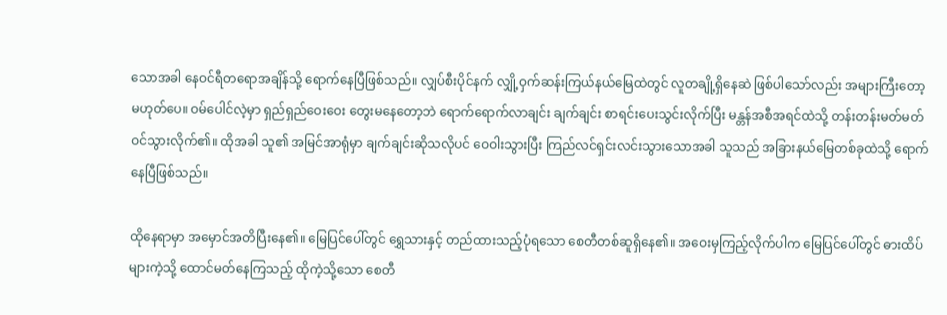သောအခါ နေဝင်ရီတရောအချိန်သို့ ရောက်နေပြီဖြစ်သည်။ လျှပ်စီးပိုင်နက် လျှို့ဝှက်ဆန်းကြယ်နယ်မြေထဲတွင် လူတချို့ရှိနေဆဲ ဖြစ်ပါသော်လည်း အများကြီးတော့မဟုတ်ပေ။ ဝမ်ပေါင်လဲ့မှာ ရှည်ရှည်ဝေးဝေး တွေးမနေတော့ဘဲ ရောက်ရောက်လာချင်း ချက်ချင်း စာရင်းပေးသွင်းလိုက်ပြီး မန္တန်အစီအရင်ထဲသို့ တန်းတန်းမတ်မတ် ဝင်သွားလိုက်၏။ ထိုအခါ သူ၏ အမြင်အာရုံမှာ ချက်ချင်းဆိုသလိုပင် ဝေဝါးသွားပြီး ကြည်လင်ရှင်းလင်းသွားသောအခါ သူသည် အခြားနယ်မြေတစ်ခုထဲသို့ ရောက်နေပြီဖြစ်သည်။

ထိုနေရာမှာ အမှောင်အတိပြီးနေ၏။ မြေပြင်ပေါ်တွင် ရွှေသားနှင့် တည်ထားသည့်ပုံရသော စေတီတစ်ဆူရှိနေ၏။ အဝေးမှကြည့်လိုက်ပါက မြေပြင်ပေါ်တွင် ဓားထိပ်များကဲ့သို့ ထောင်မတ်နေကြသည့် ထိုကဲ့သို့သော စေတီ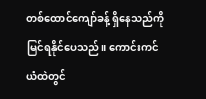တစ်ထောင်ကျော်ခန့် ရှိနေသည်ကို မြင်ရနိုင်ပေသည်။ ကောင်းကင်ယံထဲတွင်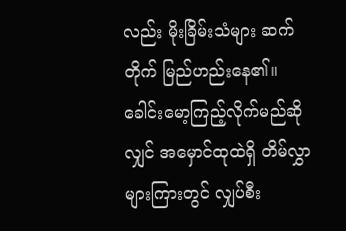လည်း မိုးခြိမ်းသံများ ဆက်တိုက် မြည်ဟည်းနေ၏။ ခေါင်းမော့ကြည့်လိုက်မည်ဆိုလျှင် အမှောင်ထုထဲရှိ တိမ်လွှာများကြားတွင် လျှပ်စီး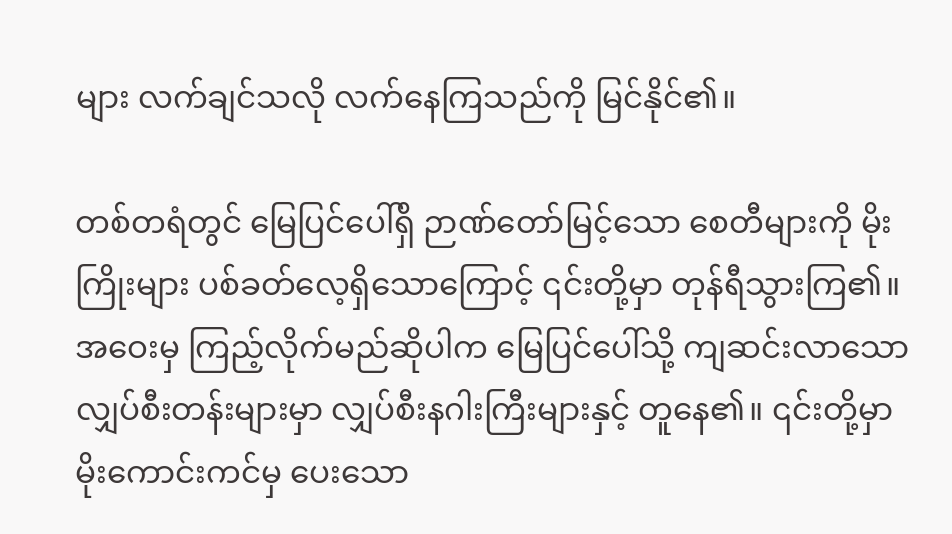များ လက်ချင်သလို လက်နေကြသည်ကို မြင်နိုင်၏။

တစ်တရံတွင် မြေပြင်ပေါ်ရှိ ဉာဏ်တော်မြင့်သော စေတီများကို မိုးကြိုးများ ပစ်ခတ်လေ့ရှိသောကြောင့် ၎င်းတို့မှာ တုန်ရီသွားကြ၏။ အဝေးမှ ကြည့်လိုက်မည်ဆိုပါက မြေပြင်ပေါ်သို့ ကျဆင်းလာသော လျှပ်စီးတန်းများမှာ လျှပ်စီးနဂါးကြီးများနှင့် တူနေ၏။ ၎င်းတို့မှာ မိုးကောင်းကင်မှ ပေး‌သော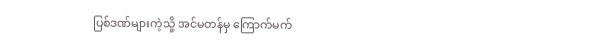ပြစ်ဒဏ်များကဲ့သို့ အင်မတန်မှ ကြောက်မက်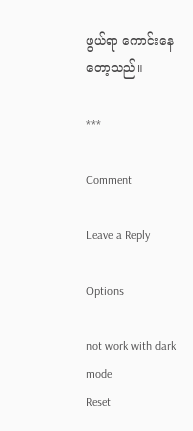ဖွယ်ရာ ကောင်းနေတော့သည်။

***

Comment

Leave a Reply

Options

not work with dark mode
Reset